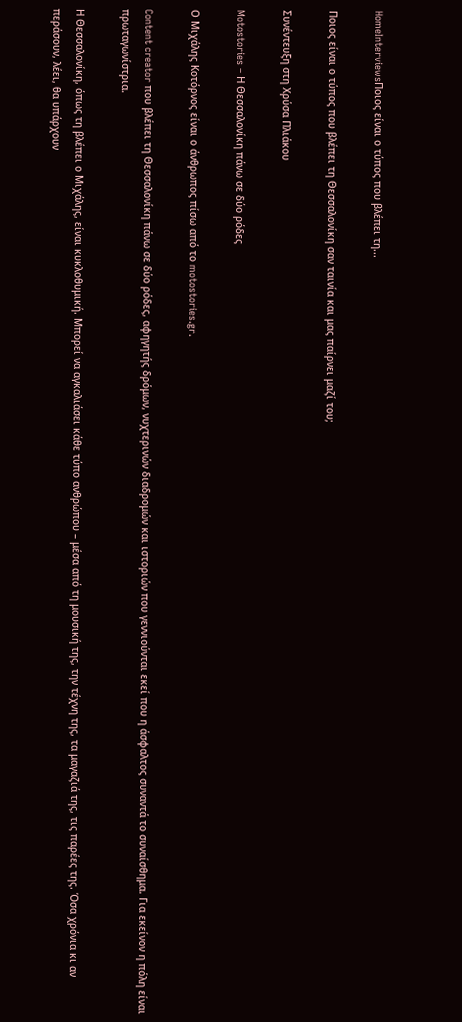HomeInterviewsΠοιος είναι ο τύπος που βλέπει τη...

Ποιος είναι ο τύπος που βλέπει τη Θεσσαλονίκη σαν ταινία και μας παίρνει μαζί του;

Συνέντευξη στη Χρύσα Πλιάκου

Motostories – Η Θεσσαλονίκη πάνω σε δύο ρόδες

Ο Μιχάλης Κοτόρνος είναι ο άνθρωπος πίσω από το motostories.gr.

Content creator που βλέπει τη Θεσσαλονίκη πάνω σε δύο ρόδες, αφηγητής δρόμων, νυχτερινών διαδρομών και ιστοριών που γεννιούνται εκεί που η άσφαλτος συναντά το συναίσθημα. Για εκείνον η πόλη είναι πρωταγωνίστρια.

Η Θεσσαλονίκη, όπως τη βλέπει ο Μιχάλης, είναι κυκλοθυμική. Μπορεί να αγκαλιάσει κάθε τύπο ανθρώπου – μέσα από τη μουσική της, την τέχνη της, τα μαγαζιά της, τις παρέες της. Όσα χρόνια κι αν περάσουν, λέει, θα υπάρχουν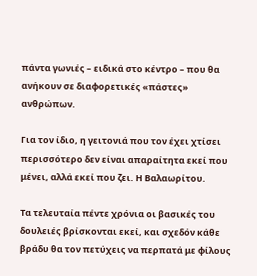πάντα γωνιές – ειδικά στο κέντρο – που θα ανήκουν σε διαφορετικές «πάστες» ανθρώπων.

Για τον ίδιο, η γειτονιά που τον έχει χτίσει περισσότερο δεν είναι απαραίτητα εκεί που μένει, αλλά εκεί που ζει. Η Βαλαωρίτου.

Τα τελευταία πέντε χρόνια οι βασικές του δουλειές βρίσκονται εκεί, και σχεδόν κάθε βράδυ θα τον πετύχεις να περπατά με φίλους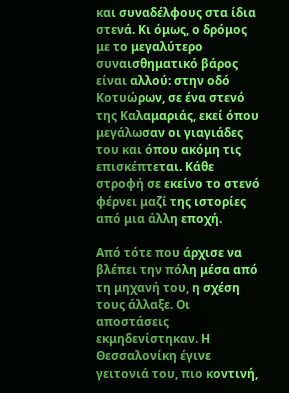και συναδέλφους στα ίδια στενά. Κι όμως, ο δρόμος με το μεγαλύτερο συναισθηματικό βάρος είναι αλλού: στην οδό Κοτυώρων, σε ένα στενό της Καλαμαριάς, εκεί όπου μεγάλωσαν οι γιαγιάδες του και όπου ακόμη τις επισκέπτεται. Κάθε στροφή σε εκείνο το στενό φέρνει μαζί της ιστορίες από μια άλλη εποχή.

Από τότε που άρχισε να βλέπει την πόλη μέσα από τη μηχανή του, η σχέση τους άλλαξε. Οι αποστάσεις εκμηδενίστηκαν. Η Θεσσαλονίκη έγινε γειτονιά του, πιο κοντινή,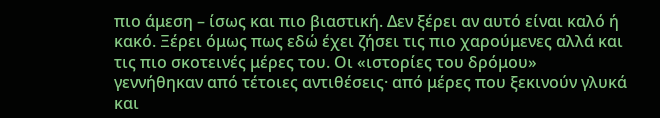πιο άμεση – ίσως και πιο βιαστική. Δεν ξέρει αν αυτό είναι καλό ή κακό. Ξέρει όμως πως εδώ έχει ζήσει τις πιο χαρούμενες αλλά και τις πιο σκοτεινές μέρες του. Οι «ιστορίες του δρόμου» γεννήθηκαν από τέτοιες αντιθέσεις· από μέρες που ξεκινούν γλυκά και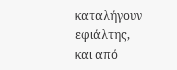καταλήγουν εφιάλτης, και από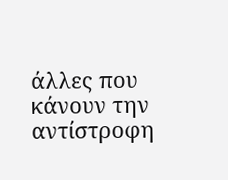άλλες που κάνουν την αντίστροφη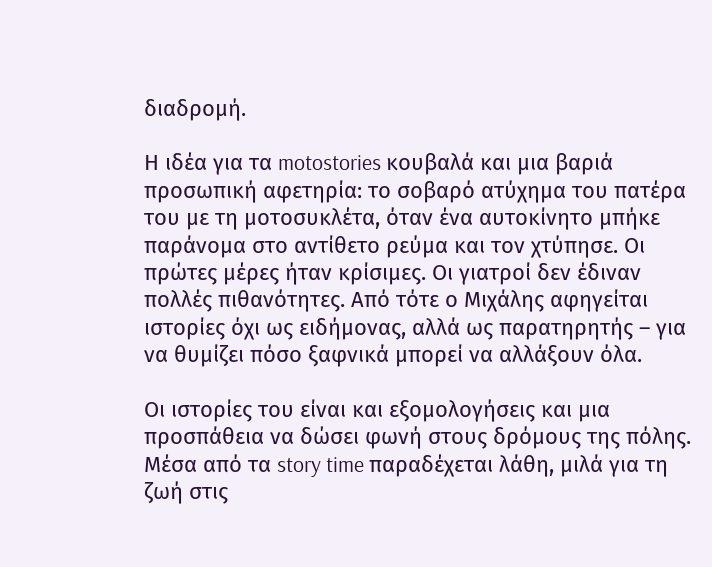διαδρομή.

Η ιδέα για τα motostories κουβαλά και μια βαριά προσωπική αφετηρία: το σοβαρό ατύχημα του πατέρα του με τη μοτοσυκλέτα, όταν ένα αυτοκίνητο μπήκε παράνομα στο αντίθετο ρεύμα και τον χτύπησε. Οι πρώτες μέρες ήταν κρίσιμες. Οι γιατροί δεν έδιναν πολλές πιθανότητες. Από τότε ο Μιχάλης αφηγείται ιστορίες όχι ως ειδήμονας, αλλά ως παρατηρητής – για να θυμίζει πόσο ξαφνικά μπορεί να αλλάξουν όλα.

Οι ιστορίες του είναι και εξομολογήσεις και μια προσπάθεια να δώσει φωνή στους δρόμους της πόλης. Μέσα από τα story time παραδέχεται λάθη, μιλά για τη ζωή στις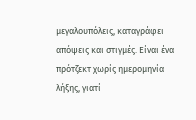μεγαλουπόλεις, καταγράφει απόψεις και στιγμές. Είναι ένα πρότζεκτ χωρίς ημερομηνία λήξης, γιατί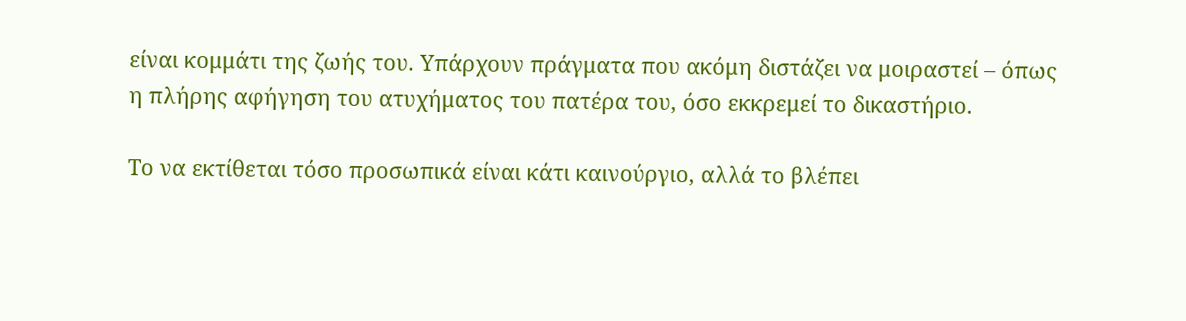είναι κομμάτι της ζωής του. Υπάρχουν πράγματα που ακόμη διστάζει να μοιραστεί – όπως η πλήρης αφήγηση του ατυχήματος του πατέρα του, όσο εκκρεμεί το δικαστήριο.

Το να εκτίθεται τόσο προσωπικά είναι κάτι καινούργιο, αλλά το βλέπει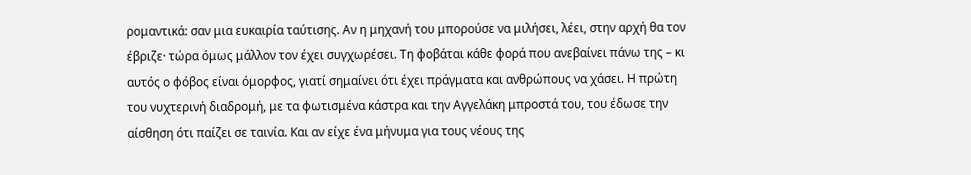ρομαντικά: σαν μια ευκαιρία ταύτισης. Αν η μηχανή του μπορούσε να μιλήσει, λέει, στην αρχή θα τον έβριζε· τώρα όμως μάλλον τον έχει συγχωρέσει. Τη φοβάται κάθε φορά που ανεβαίνει πάνω της – κι αυτός ο φόβος είναι όμορφος, γιατί σημαίνει ότι έχει πράγματα και ανθρώπους να χάσει. Η πρώτη του νυχτερινή διαδρομή, με τα φωτισμένα κάστρα και την Αγγελάκη μπροστά του, του έδωσε την αίσθηση ότι παίζει σε ταινία. Και αν είχε ένα μήνυμα για τους νέους της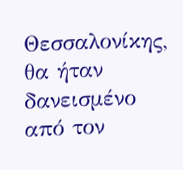Θεσσαλονίκης, θα ήταν δανεισμένο από τον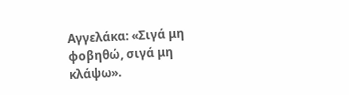Αγγελάκα: «Σιγά μη φοβηθώ, σιγά μη κλάψω».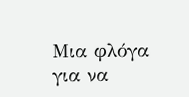Μια φλόγα για να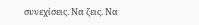συνεχίσεις. Να ζεις. Να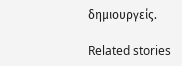δημιουργείς.

Related stories